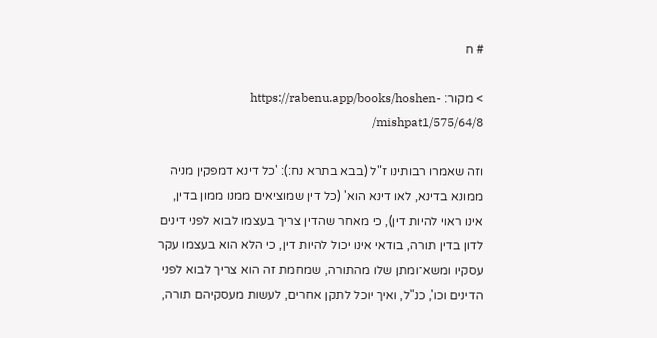# ח

> מקור: https://rabenu.app/books/hoshen-mishpat1/575/64/8/

וזה שאמרו רבותינו ז"ל (בבא בתרא נח:): 'כל דינא דמפקין מניה ממונא בדינא, לאו דינא הוא' (כל דין שמוציאים ממנו ממון בדין, אינו ראוי להיות דין), כי מאחר שהדין צריך בעצמו לבוא לפני דינים לדון בדין תורה, בודאי אינו יכול להיות דין, כי הלא הוא בעצמו עקר עסקיו ומשא־ומתן שלו מהתורה, שמחמת זה הוא צריך לבוא לפני הדינים וכו', כנ"ל, ואיך יוכל לתקן אחרים, לעשות מעסקיהם תורה,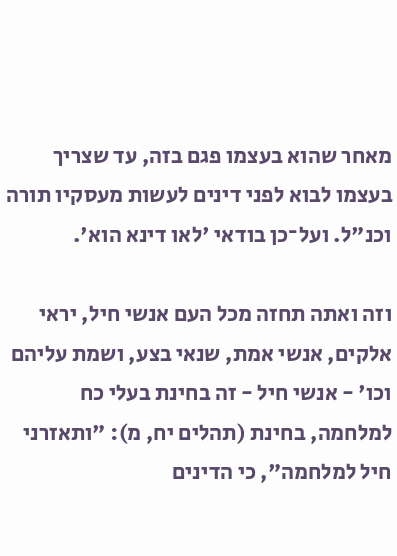מאחר שהוא בעצמו פגם בזה, עד שצריך בעצמו לבוא לפני דינים לעשות מעסקיו תורה וכנ"ל. ועל־כן בודאי 'לאו דינא הוא'.

וזה ואתה תחזה מכל העם אנשי חיל, יראי אלקים, אנשי אמת, שנאי בצע, ושמת עליהם וכו' - אנשי חיל - זה בחינת בעלי כח למלחמה, בחינת (תהלים יח, מ): "ותאזרני חיל למלחמה", כי הדינים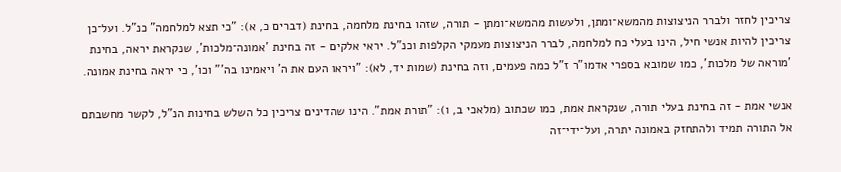צריכין לחזר ולברר הניצוצות מהמשא־ומתן, ולעשות מהמשא־ומתן - תורה, שזהו בחינת מלחמה, בחינת (דברים כ, א): "כי תצא למלחמה" כנ"ל. ועל־כן צריכין להיות אנשי חיל, הינו בעלי כח למלחמה, לברר הניצוצות מעמקי הקלפות וכנ"ל. יראי אלקים - זה בחינת 'אמונה־מלכות', שנקראת יראה, בחינת 'מוראה של מלכות', כמו שמובא בספרי אדמו"ר ז"ל כמה פעמים, וזה בחינת (שמות יד, לא): "ויראו העם את ה' ויאמינו בה'" וכו', כי יראה בחינת אמונה.

אנשי אמת - זה בחינת בעלי תורה, שנקראת אמת, כמו שכתוב (מלאכי ב, ו): "תורת אמת". הינו שהדינים צריכין כל השלש בחינות הנ"ל, לקשר מחשבתם אל התורה תמיד ולהתחזק באמונה יתרה, ועל־ידי־זה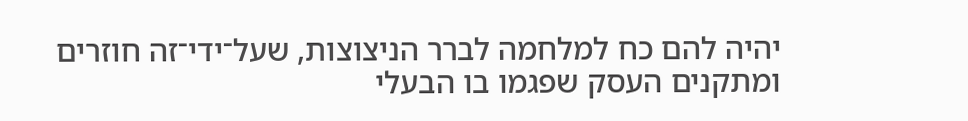יהיה להם כח למלחמה לברר הניצוצות, שעל־ידי־זה חוזרים ומתקנים העסק שפגמו בו הבעלי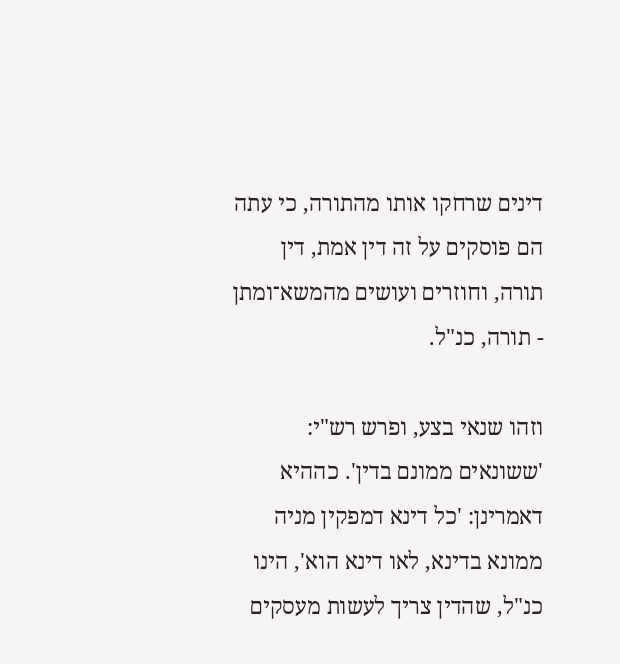דינים שרחקו אותו מהתורה, כי עתה הם פוסקים על זה דין אמת, דין תורה, וחוזרים ועושים מהמשא־ומתן - תורה, כנ"ל.

וזהו שנאי בצע, ופרש רש"י: 'ששונאים ממונם בדין'. כההיא דאמרינן: 'כל דינא דמפקין מניה ממונא בדינא, לאו דינא הוא', הינו כנ"ל, שהדין צריך לעשות מעסקים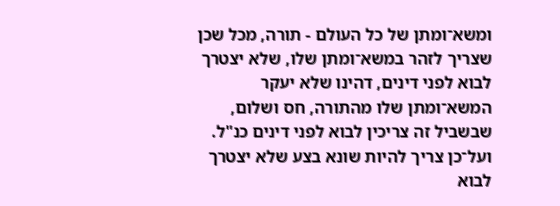ומשא־ומתן של כל העולם - תורה, מכל שכן שצריך לזהר במשא־ומתן שלו, שלא יצטרך לבוא לפני דינים, דהינו שלא יעקר המשא־ומתן שלו מהתורה, חס ושלום, שבשביל זה צריכין לבוא לפני דינים כנ"ל. ועל־כן צריך להיות שונא בצע שלא יצטרך לבוא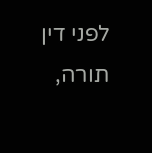לפני דין תורה,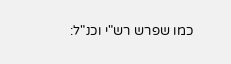כמו שפרש רש"י וכנ"ל: